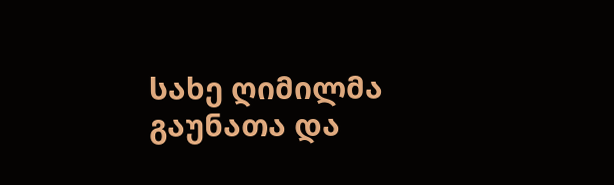სახე ღიმილმა გაუნათა და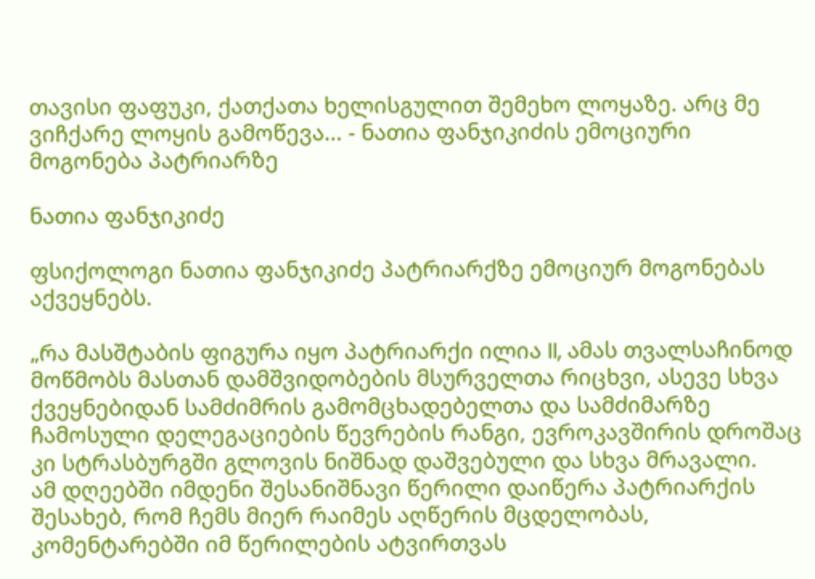თავისი ფაფუკი, ქათქათა ხელისგულით შემეხო ლოყაზე. არც მე ვიჩქარე ლოყის გამოწევა... - ნათია ფანჯიკიძის ემოციური მოგონება პატრიარზე

ნათია ფანჯიკიძე

ფსიქოლოგი ნათია ფანჯიკიძე პატრიარქზე ემოციურ მოგონებას აქვეყნებს.

„რა მასშტაბის ფიგურა იყო პატრიარქი ილია II, ამას თვალსაჩინოდ მოწმობს მასთან დამშვიდობების მსურველთა რიცხვი, ასევე სხვა ქვეყნებიდან სამძიმრის გამომცხადებელთა და სამძიმარზე ჩამოსული დელეგაციების წევრების რანგი, ევროკავშირის დროშაც კი სტრასბურგში გლოვის ნიშნად დაშვებული და სხვა მრავალი.
ამ დღეებში იმდენი შესანიშნავი წერილი დაიწერა პატრიარქის შესახებ, რომ ჩემს მიერ რაიმეს აღწერის მცდელობას, კომენტარებში იმ წერილების ატვირთვას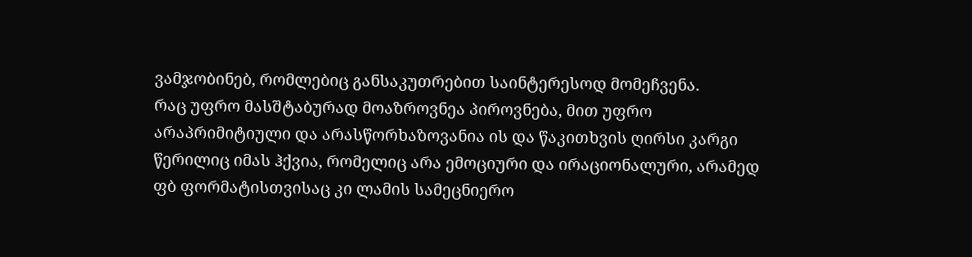ვამჯობინებ, რომლებიც განსაკუთრებით საინტერესოდ მომეჩვენა.
რაც უფრო მასშტაბურად მოაზროვნეა პიროვნება, მით უფრო არაპრიმიტიული და არასწორხაზოვანია ის და წაკითხვის ღირსი კარგი წერილიც იმას ჰქვია, რომელიც არა ემოციური და ირაციონალური, არამედ ფბ ფორმატისთვისაც კი ლამის სამეცნიერო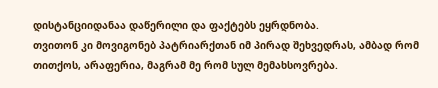დისტანციიდანაა დაწერილი და ფაქტებს ეყრდნობა.
თვითონ კი მოვიგონებ პატრიარქთან იმ პირად შეხვედრას, ამბად რომ თითქოს, არაფერია, მაგრამ მე რომ სულ მემახსოვრება.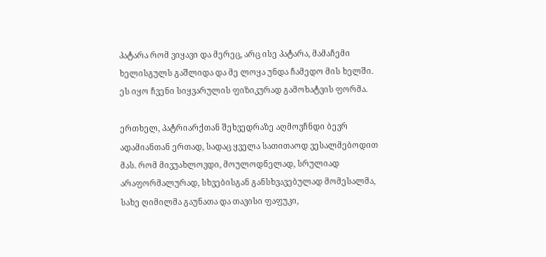პატარა რომ ვიყავი და მერეც, არც ისე პატარა, მამაჩემი ხელისგულს გაშლიდა და მე ლოყა უნდა ჩამედო მის ხელში. ეს იყო ჩვენი სიყვარულის ფიზიკურად გამოხატვის ფორმა.

ერთხელ, პატრიარქთან შეხვედრაზე აღმოვჩნდი ბევრ ადამიანთან ერთად, სადაც ყველა სათითაოდ ვესალმებოდით მას. რომ მივუახლოვდი, მოულოდნელად, სრულიად არაფორმალურად, სხვებისგან განსხვავებულად მომესალმა, სახე ღიმილმა გაუნათა და თავისი ფაფუკი,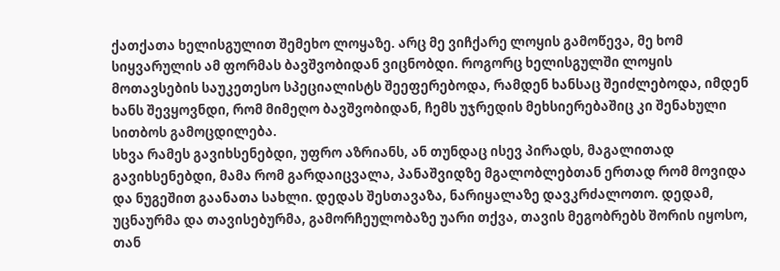ქათქათა ხელისგულით შემეხო ლოყაზე. არც მე ვიჩქარე ლოყის გამოწევა, მე ხომ სიყვარულის ამ ფორმას ბავშვობიდან ვიცნობდი. როგორც ხელისგულში ლოყის მოთავსების საუკეთესო სპეციალისტს შეეფერებოდა, რამდენ ხანსაც შეიძლებოდა, იმდენ ხანს შევყოვნდი, რომ მიმეღო ბავშვობიდან, ჩემს უჯრედის მეხსიერებაშიც კი შენახული სითბოს გამოცდილება.
სხვა რამეს გავიხსენებდი, უფრო აზრიანს, ან თუნდაც ისევ პირადს, მაგალითად გავიხსენებდი, მამა რომ გარდაიცვალა, პანაშვიდზე მგალობლებთან ერთად რომ მოვიდა და ნუგეშით გაანათა სახლი. დედას შესთავაზა, ნარიყალაზე დავკრძალოთო. დედამ, უცნაურმა და თავისებურმა, გამორჩეულობაზე უარი თქვა, თავის მეგობრებს შორის იყოსო, თან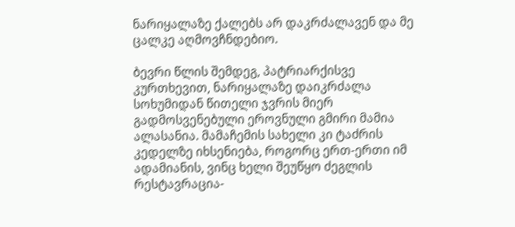ნარიყალაზე ქალებს არ დაკრძალავენ და მე ცალკე აღმოვჩნდებიო.

ბევრი წლის შემდეგ, პატრიარქისვე კურთხევით, ნარიყალაზე დაიკრძალა სოხუმიდან წითელი ჯვრის მიერ გადმოსვენებული ეროვნული გმირი მამია ალასანია. მამაჩემის სახელი კი ტაძრის კედელზე იხსენიება, როგორც ერთ-ერთი იმ ადამიანის, ვინც ხელი შეუწყო ძეგლის რესტავრაცია-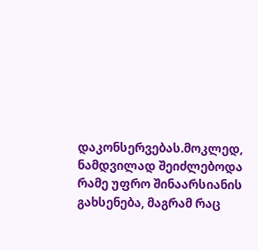დაკონსერვებას.მოკლედ, ნამდვილად შეიძლებოდა რამე უფრო შინაარსიანის გახსენება, მაგრამ რაც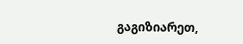გაგიზიარეთ,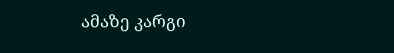ამაზე კარგი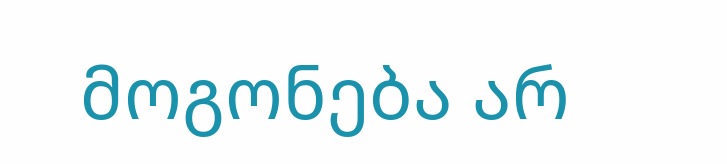მოგონება არ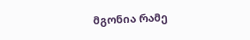მგონია რამე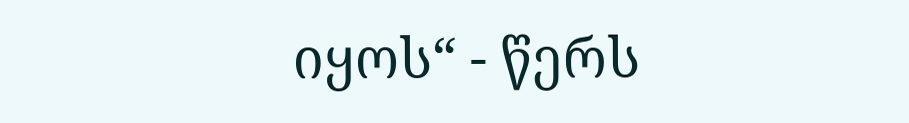იყოს“ - წერს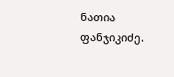ნათია ფანჯიკიძე.